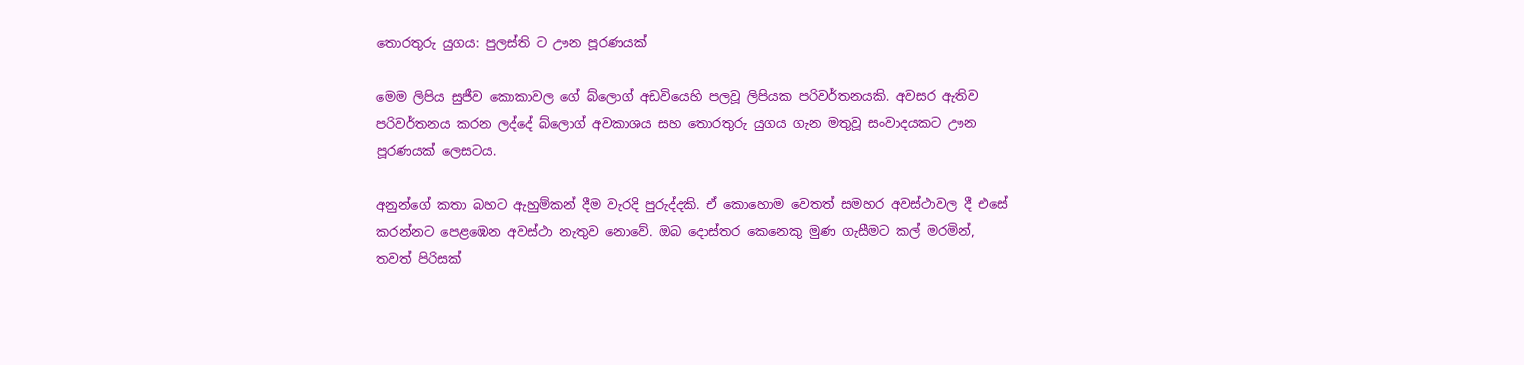තොරතුරු යුගය: පුලස්ති ට ඌන පූරණයක්

මෙම ලිපිය සුජීව කොකාවල ගේ බ්ලොග් අඩවියෙහි පලවූ ලිපියක පරිවර්තනයකි. අවසර ඇතිව පරිවර්තනය කරන ලද්දේ බ්ලොග් අවකාශය සහ තොරතුරු යුගය ගැන මතුවූ සංවාදයකට ඌන පූරණයක් ලෙසටය.

අනුන්ගේ කතා බහට ඇහුම්කන් දීම වැරදි පුරුද්දකි. ඒ කොහොම වෙතත් සමහර අවස්ථාවල දී එසේ කරන්නට පෙළඹෙන අවස්ථා නැතුව නොවේ. ඔබ දොස්තර කෙනෙකු මුණ ගැසීමට කල් මරමින්, තවත් පිරිසක්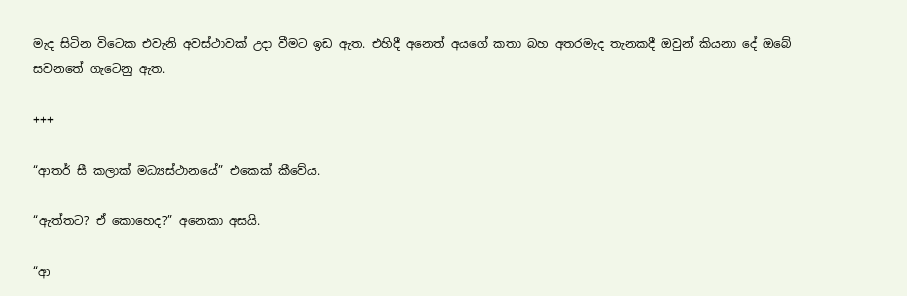මැද සිටින විටෙක එවැනි අවස්ථාවක් උදා වීමට ඉඩ ඇත. එහිදී අනෙත් අයගේ කතා බහ අතරමැද තැනකදී ඔවුන් කියනා දේ ඔබේ සවනතේ ගැටෙනු ඇත.

+++

“ආතර් සී කලාක් මධ්‍යස්ථානයේ” එකෙක් කීවේය.

“ඇත්තට? ඒ කොහෙද?” අනෙකා අසයි.

“ආ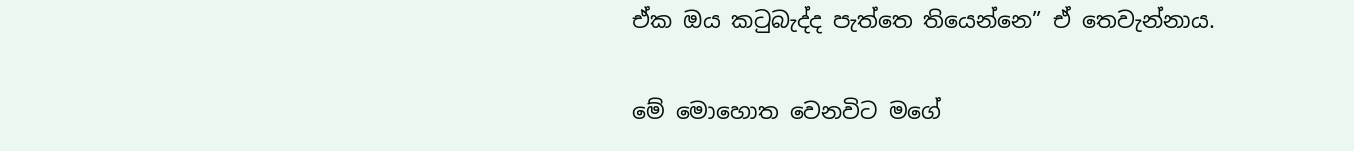ඒක ඔය කටුබැද්ද පැත්තෙ තියෙන්නෙ” ඒ තෙවැන්නාය.

මේ මොහොත වෙනවිට මගේ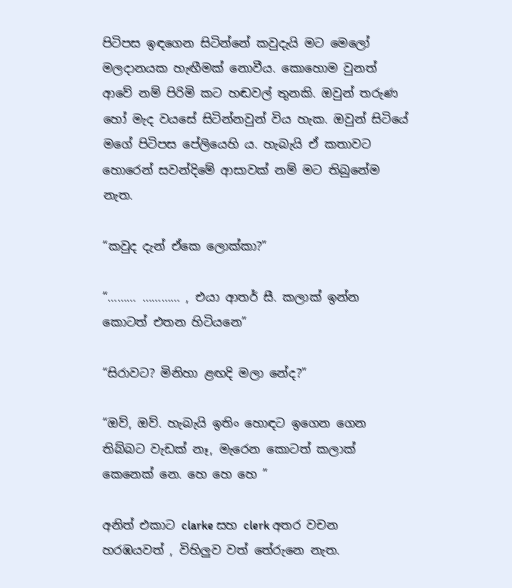පිටිපස ඉඳගෙන සිටින්නේ කවුදැයි මට මෙලෝ මලදානයක හැඟීමක් නොවීය. කොහොම වුනත් ආවේ නම් පිරිමි කට හඬවල් තුනකි. ඔවුන් තරුණ හෝ මැද වයසේ සිටින්නවුන් විය හැක. ඔවුන් සිටියේ මගේ පිටිපස පේලියෙහි ය. හැබැයි ඒ කතාවට හොරෙන් සවන්දිමේ ආසාවක් නම් මට තිබුනේම නැත.

“කවුද දැන් ඒකෙ ලොක්කා?”

“……… ………… , එයා ආතර් සී. කලාක් ඉන්න කොටත් එතන හිටියනෙ”

“සිරාවට? මිනිහා ළඟදි මලා නේද?”

“ඔව්, ඔව්. හැබැයි ඉතිං හොඳට ඉගෙන ගෙන තිබ්බට වැඩක් නෑ, මැරෙන කොටත් කලාක් කෙනෙක් නෙ. හෙ හෙ හෙ ”

අනිත් එකාට clarke සහ clerk අතර වචන හරඹයවත් , විහිලුව වත් තේරුනෙ නැත.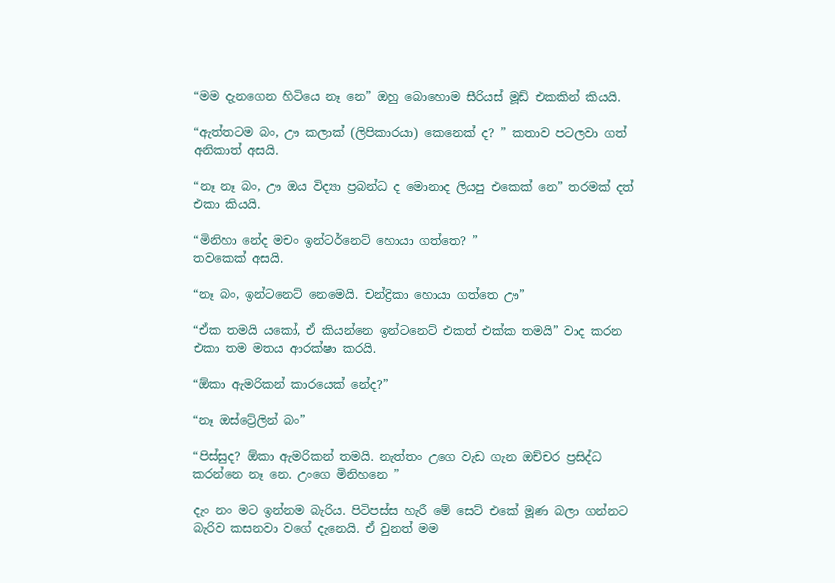“මම දැනගෙන හිටියෙ නෑ නෙ” ඔහු බොහොම සීරියස් මූඩ් එකකින් කියයි.

“ඇත්තටම බං, ඌ කලාක් (ලිපිකාරයා) කෙනෙක් ද? ” කතාව පටලවා ගත් අනිකාත් අසයි.

“නෑ නෑ බං, ඌ ඔය විද්‍යා ප්‍රබන්ධ ද මොනාද ලියපු එකෙක් නෙ” තරමක් දත් එකා කියයි.

“මිනිහා නේද මචං ඉන්ටර්නෙට් හොයා ගත්තෙ? ”
තවකෙක් අසයි.

“නෑ බං, ඉන්ටනෙට් නෙමෙයි. චන්ද්‍රිකා හොයා ගත්තෙ ඌ”

“ඒක තමයි යකෝ, ඒ කියන්නෙ ඉන්ටනෙට් එකත් එක්ක තමයි” වාද කරන එකා තම මතය ආරක්ෂා කරයි.

“ඕකා ඇමරිකන් කාරයෙක් නේද?”

“නෑ ඔස්ට්‍රේලින් බං”

“පිස්සුද? ඕකා ඇමරිකන් තමයි. නැත්තං උගෙ වැඩ ගැන ඔච්චර ප්‍රසිද්ධ කරන්නෙ නෑ නෙ. උංගෙ මිනිහනෙ ”

දැං නං මට ඉන්නම බැරිය. පිටිපස්ස හැරී මේ සෙට් එකේ මූණ බලා ගන්නට බැරිව කසනවා වගේ දැනෙයි. ඒ වුනත් මම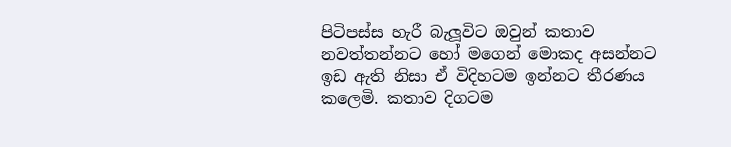පිටිපස්ස හැරී බැලූවිට ඔවුන් කතාව නවත්තන්නට හෝ මගෙන් මොකද අසන්නට ඉඩ ඇති නිසා ඒ විදිහටම ඉන්නට තීරණය කලෙමි. කතාව දිගටම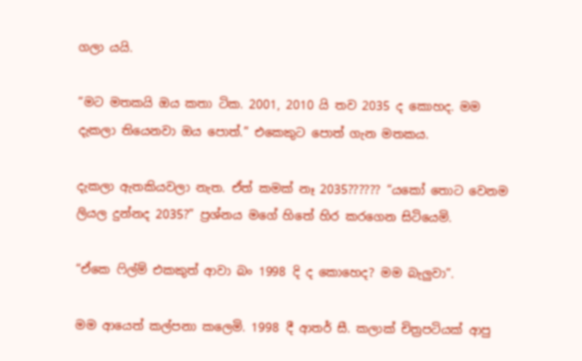ගලා යයි.

“මට මතකයි ඔය කතා ටික. 2001, 2010 යි තව 2035 ද කොහද. මම දැකලා තියෙනවා ඔය පොත්.” එකෙකුට පොත් ගැන මතකය.

දැකලා ඇතකියවලා නැත. ඒත් කමක් නෑ 2035?????? “යකෝ තොට වෙනම ලියල දුන්නද 2035?” ප්‍රශ්නය මගේ හිතේ හිර කරගෙන සිටියෙමි.

“ඒකෙ ෆිල්ම් එකකුත් ආවා බං 1998 දි ද කොහෙද? මම බැලුවා”.

මම ආයෙත් කල්පනා කලෙමි. 1998 දී ආතර් සී. කලාක් චිත්‍රපටියක් ආපු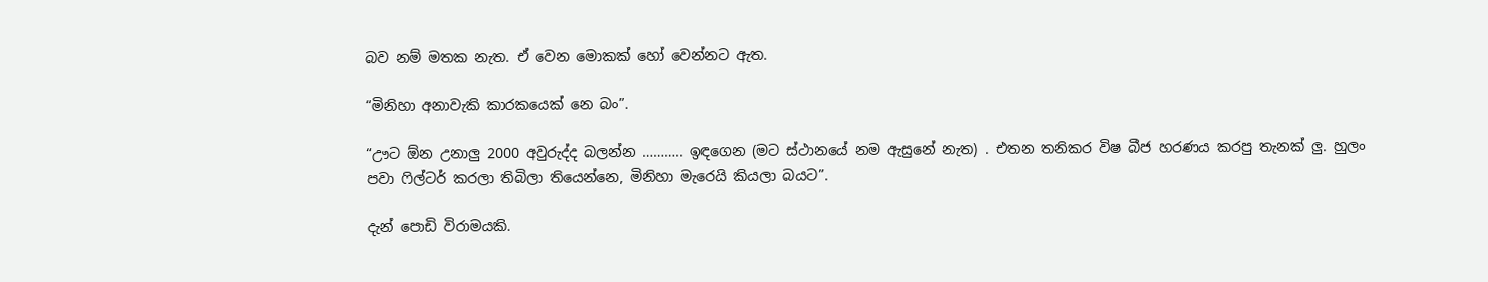බව නම් මතක නැත. ඒ වෙන මොකක් හෝ වෙන්නට ඇත.

“මිනිහා අනාවැකි කාරකයෙක් නෙ බං”.

“ඌට ඕන උනාලු 2000 අවුරුද්ද බලන්න ……….. ඉඳගෙන (මට ස්ථානයේ නම ඇසුනේ නැත) . එතන තනිකර විෂ බීජ හරණය කරපු තැනක් ලු. හුලං පවා ෆිල්ටර් කරලා තිබිලා තියෙන්නෙ, මිනිහා මැරෙයි කියලා බයට”.

දැන් පොඩි විරාමයකි.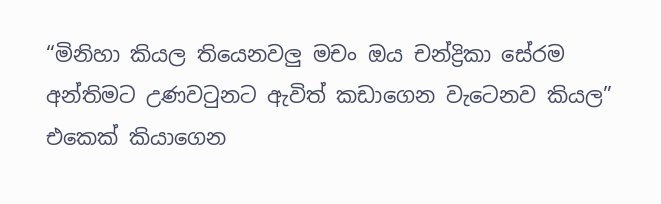“මිනිහා කියල තියෙනවලු මචං ඔය චන්ද්‍රිකා සේරම අන්තිමට උණවටුනට ඇවිත් කඩාගෙන වැටෙනව කියල” එකෙක් කියාගෙන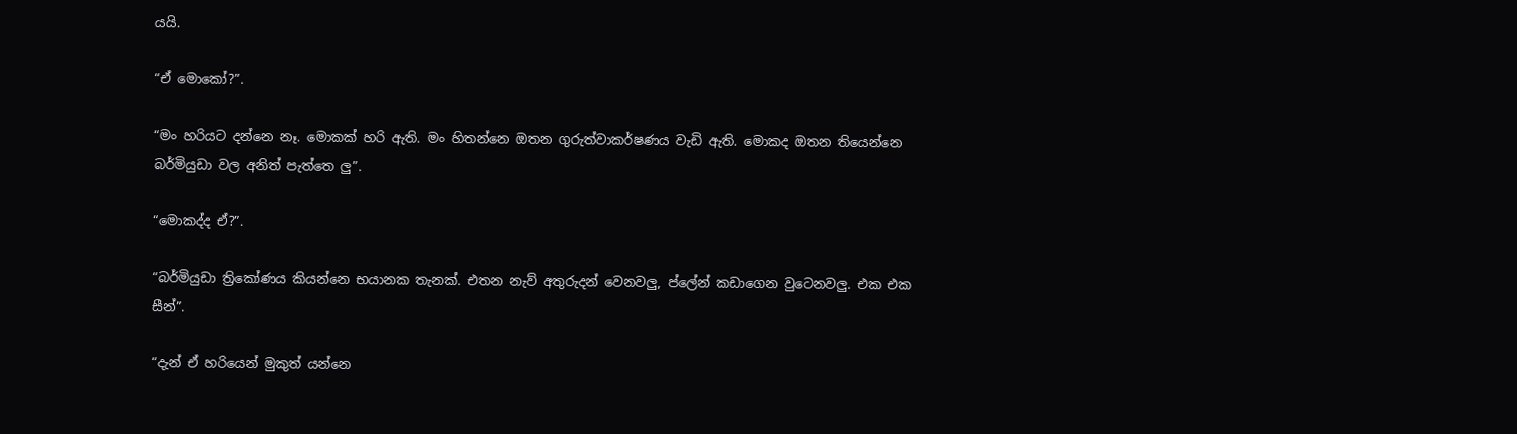යයි.

“ඒ මොකෝ?”.

“මං හරියට දන්නෙ නෑ. මොකක් හරි ඇති. මං හිතන්නෙ ඔතන ගුරුත්වාකර්ෂණය වැඩි ඇති. මොකද ඔතන තියෙන්නෙ බර්මියුඩා වල අනිත් පැත්තෙ ලු”.

“මොකද්ද ඒ?”.

“බර්මියුඩා ත්‍රිකෝණය කියන්නෙ භයානක තැනක්. එතන නැව් අතුරුදන් වෙනවලු, ප්ලේන් කඩාගෙන වුටෙනවලු. එක එක සීන්”.

“දැන් ඒ හරියෙන් මුකුත් යන්නෙ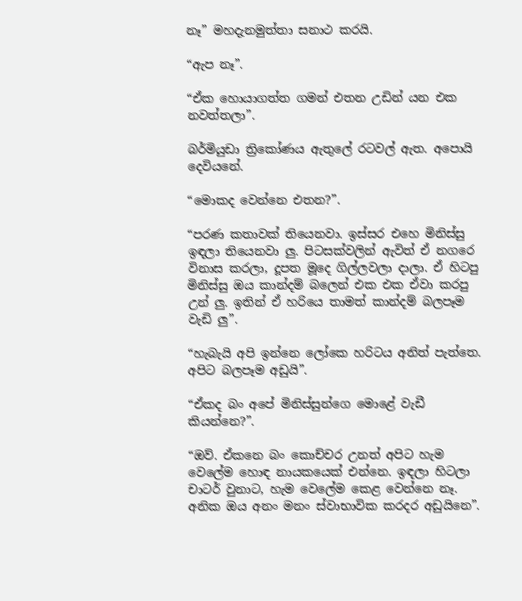නෑ” මහදැනමුත්තා සනාථ කරයි.

“ඇප නෑ”.

“ඒක හොයාගත්ත ගමන් එතන උඩින් යන එක නවත්තලා”.

බර්මියුඩා ත්‍රිකෝණය ඇතුලේ රටවල් ඇත. අපොයි දෙවියනේ.

“මොකද වෙන්නෙ එතන?”.

“පරණ කතාවක් තියෙනවා. ඉස්සර එහෙ මිනිස්සු ඉඳලා තියෙනවා ලු. පිටසක්වලින් ඇවිත් ඒ නගරෙ විනාස කරලා, දූපත මූදෙ ගිල්ලවලා දාලා. ඒ හිටපු මිනිස්සු ඔය කාන්දම් බලෙන් එක එක ඒවා කරපු උන් ලු. ඉතින් ඒ හරියෙ තාමත් කාන්දම් බලපෑම වැඩි ලු”.

“හැබැයි අපි ඉන්නෙ ලෝකෙ හරිටය අනිත් පැත්තෙ. අපිට බලපෑම අඩුයි”.

“ඒකද බං අපේ මිනිස්සුන්ගෙ මොළේ වැඩී කියන්නෙ?”.

“ඔව්. ඒකනෙ බං කොච්චර උනත් අපිට හැම වෙලේම හොඳ නායකයෙක් එන්නෙ. ඉඳලා හිටලා චාටර් වුනාට, හැම වෙලේම කෙළ වෙන්නෙ නෑ. අනික ඔය අනං මනං ස්වාභාවික කරදර අඩුයිනෙ”.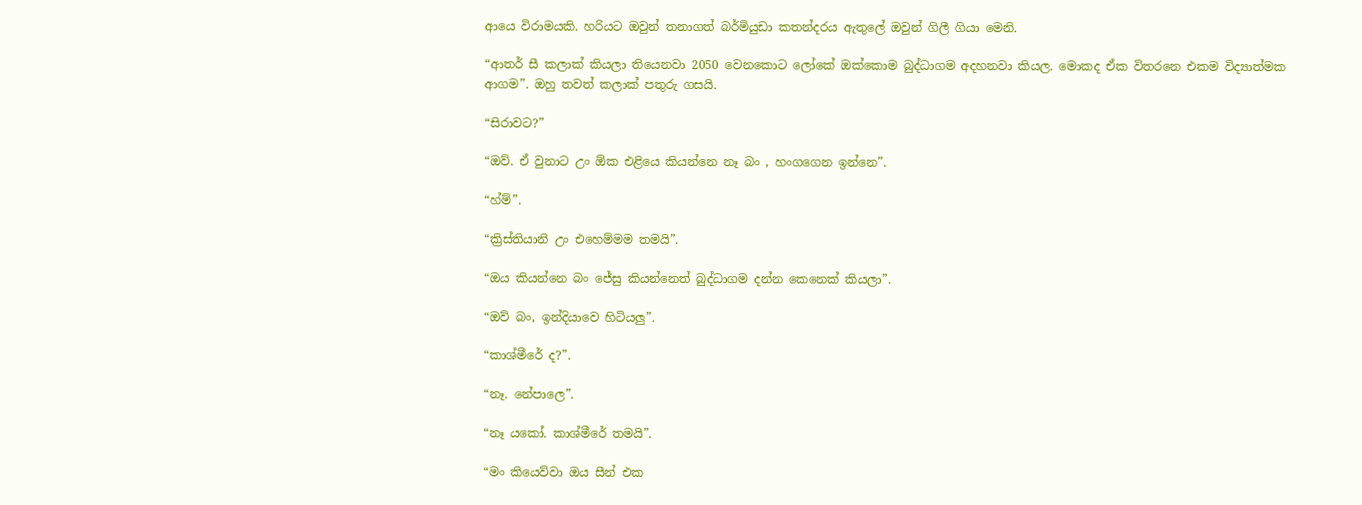ආයෙ විරාමයකි. හරියට ඔවුන් තනාගත් බර්මියුඩා කතන්දරය ඇතුලේ ඔවුන් ගිලී ගියා මෙනි.

“ආතර් සී කලාක් කියලා තියෙනවා 2050 වෙනකොට ලෝකේ ඔක්කොම බුද්ධාගම අදහනවා කියල. මොකද ඒක විතරනෙ එකම විද්‍යාත්මක ආගම”. ඔහු තවත් කලාක් පතුරු ගසයි.

“සිරාවට?”

“ඔව්. ඒ වුනාට උං ඕක එළියෙ කියන්නෙ නෑ බං , හංගගෙන ඉන්නෙ”.

“හ්ම්”.

“ක්‍රිස්තියානි උං එහෙම්මම තමයි”.

“ඔය කියන්නෙ බං ජේසු කියන්නෙත් බුද්ධාගම දන්න කෙනෙක් කියලා”.

“ඔව් බං, ඉන්දියාවෙ හිටියලු”.

“කාශ්මීරේ ද?”.

“නෑ. නේපාලෙ”.

“නෑ යකෝ. කාශ්මීරේ තමයි”.

“මං කියෙව්වා ඔය සීන් එක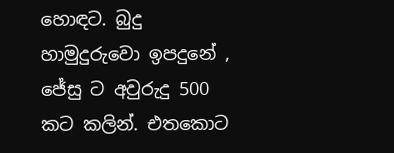හොඳට. බුදු හාමුදුරුවො ඉපදුනේ , ජේසු ට අවුරුදු 500 කට කලින්. එතකොට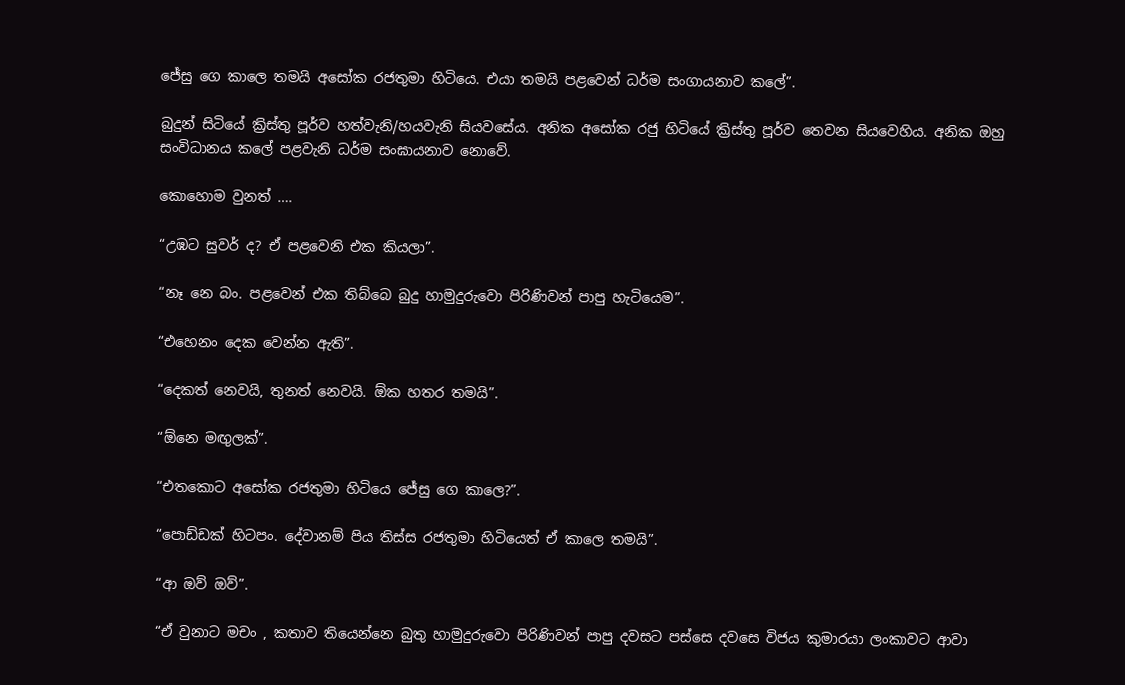ජේසු ගෙ කාලෙ තමයි අසෝක රජතුමා හිටියෙ. එයා තමයි පළවෙන් ධර්ම සංගායනාව කලේ”.

බුදුන් සිටියේ ක්‍රිස්තු පූර්ව හත්වැනි/හයවැනි සියවසේය. අනික අසෝක රජු හිටියේ ක්‍රිස්තු පූර්ව තෙවන සියවෙහිය. අනික ඔහු සංවිධානය කලේ පළවැනි ධර්ම සංඝායනාව නොවේ.

කොහොම වුනත් ….

“උඹට සුවර් ද? ඒ පළවෙනි එක කියලා”.

“නෑ නෙ බං. පළවෙන් එක තිබ්බෙ බුදු හාමුදුරුවො පිරිණිවන් පාපු හැටියෙම”.

“එහෙනං දෙක වෙන්න ඇති”.

“දෙකත් නෙවයි, තුනත් නෙවයි. ඕක හතර තමයි”.

“ඕනෙ මඟුලක්”.

“එතකොට අසෝක රජතුමා හිටියෙ ජේසු ගෙ කාලෙ?”.

“පොඩ්ඩක් හිටපං. දේවානම් පිය තිස්ස රජතුමා හිටියෙත් ඒ කාලෙ තමයි”.

“ආ ඔව් ඔව්”.

“ඒ වුනාට මචං , කතාව තියෙන්නෙ බුතු හාමුදුරුවො පිරිණිවන් පාපු දවසට පස්සෙ දවසෙ විජය කුමාරයා ලංකාවට ආවා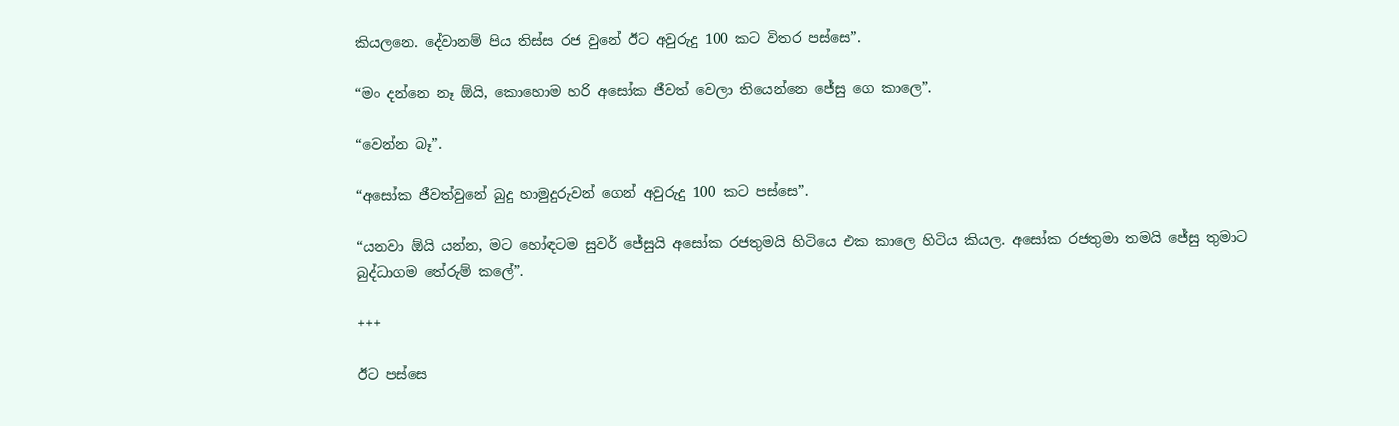කියලනෙ. දේවානම් පිය තිස්ස රජ වුනේ ඊට අවුරුදු 100 කට විතර පස්සෙ”.

“මං දන්නෙ නෑ ඕයි, කොහොම හරි අසෝක ජීවත් වෙලා තියෙන්නෙ ජේසු ගෙ කාලෙ”.

“වෙන්න බෑ”.

“අසෝක ජීවත්වුනේ බුදු හාමුදුරුවන් ගෙන් අවුරුදු 100 කට පස්සෙ”.

“යනවා ඕයි යන්න, මට හෝඳටම සුවර් ජේසුයි අසෝක රජතුමයි හිටියෙ එක කාලෙ හිටිය කියල. අසෝක රජතුමා තමයි ජේසු තුමාට බුද්ධාගම තේරුම් කලේ”.

+++

ඊට පස්සෙ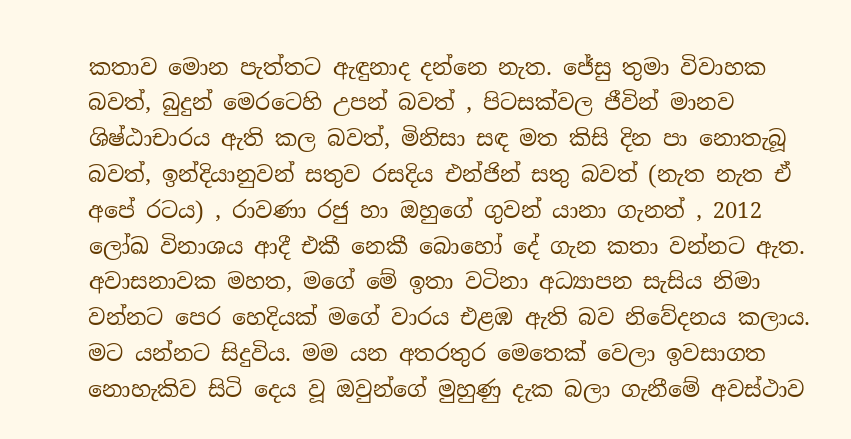කතාව මොන පැත්තට ඇඳුනාද දන්නෙ නැත. ජේසු තුමා විවාහක බවත්, බුදුන් මෙරටෙහි උපන් බවත් , පිටසක්වල ජීවින් මානව ශිෂ්ඨාචාරය ඇති කල බවත්, මිනිසා සඳ මත කිසි දින පා නොතැබූ බවත්, ඉන්දියානුවන් සතුව රසදිය එන්ජින් සතු බවත් (නැත නැත ඒ අපේ රටය) , රාවණා රජු හා ඔහුගේ ගුවන් යානා ගැනත් , 2012 ලෝඛ විනාශය ආදී එකී නෙකී බොහෝ දේ ගැන කතා වන්නට ඇත. අවාසනාවක මහත, මගේ මේ ඉතා වටිනා අධ්‍යාපන සැසිය නිමා වන්නට පෙර හෙදියක් මගේ වාරය එළඹ ඇති බව නිවේදනය කලාය. මට යන්නට සිදුවිය. මම යන අතරතුර මෙතෙක් වෙලා ඉවසාගත නොහැකිව සිටි දෙය වූ ඔවුන්ගේ මුහුණු දැක බලා ගැනීමේ අවස්ථාව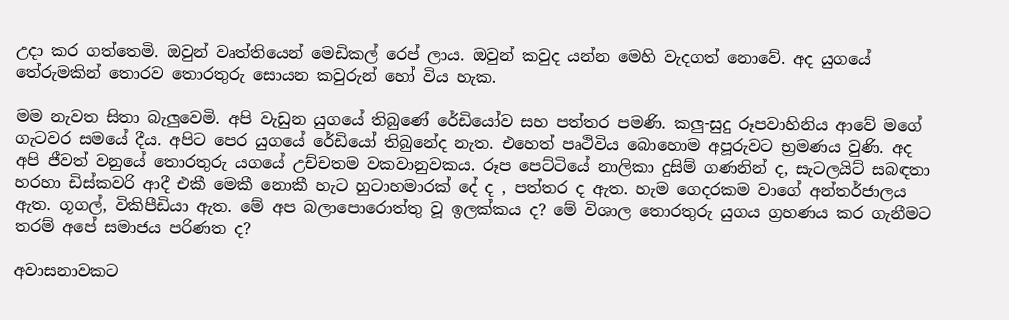උදා කර ගත්තෙමි. ඔවුන් වෘත්තියෙන් මෙඩිකල් රෙප් ලාය. ඔවුන් කවුද යන්න මෙහි වැදගත් නොවේ. අද යුගයේ තේරුමකින් තොරව තොරතුරු සොයන කවුරුන් හෝ විය හැක.

මම නැවත සිතා බැලුවෙමි. අපි වැඩුන යුගයේ තිබුණේ රේඩියෝව සහ පත්තර පමණි. කලු-සුදු රූපවාහිනිය ආවේ මගේ ගැටවර සමයේ දීය. අපිට පෙර යුගයේ රේඩියෝ තිබුනේද නැත. එහෙත් පෘථිවිය බොහොම අපූරුවට භ්‍රමණය වුණි. අද අපි ජීවත් වනුයේ තොරතුරු යගයේ උච්චතම වකවානුවකය. රූප පෙට්ටියේ නාලිකා දුසිම් ගණනින් ද, සැටලයිට් සබඳතා හරහා ඩිස්කවරි ආදී එකී මෙකී නොකී හැට හුටාහමාරක් දේ ද , පත්තර ද ඇත. හැම ගෙදරකම වාගේ අන්තර්ජාලය ඇත. ගූගල්, විකිපීඩියා ඇත. මේ අප බලාපොරොත්තු වූ ඉලක්කය ද? මේ විශාල තොරතුරු යුගය ග්‍රහණය කර ගැනීමට තරම් අපේ සමාජය පරිණත ද?

අවාසනාවකට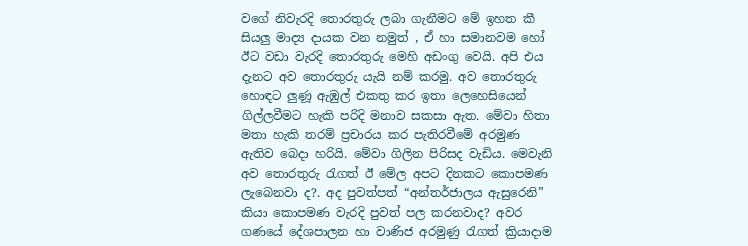වගේ නිවැරදි තොරතුරු ලබා ගැනීමට මේ ඉහත කී සියලු මාද්‍ය දායක වන නමුත් , ඒ හා සමානවම හෝ ඊට වඩා වැරදි තොරතුරු මෙහි අඩංගු වෙයි. අපි එය දැනට අව තොරතුරු යැයි නම් කරමු. අව තොරතුරු හොඳට ලුණූ ඇඹුල් එකතු කර ඉතා ලෙහෙසියෙන් ගිල්ලවීමට හැකි පරිදි මනාව සකසා ඇත. මේවා හිතා මතා හැකි තරම් ප්‍රචාරය කර පැතිරවීමේ අරමුණ ඇතිව බෙදා හරියි. මේවා ගිලින පිරිසද වැඩිය. මෙවැනි අව තොරතුරු රැගත් ඊ මේල අපට දිනකට කොපමණ ලැබෙනවා ද?. අද පුවත්පත් “අන්තර්ජාලය ඇසුරෙනි” කියා කොපමණ වැරදි පුවත් පල කරනවාද? අවර ගණයේ දේශපාලන හා වාණිජ අරමුණු රැගත් ක්‍රියාදාම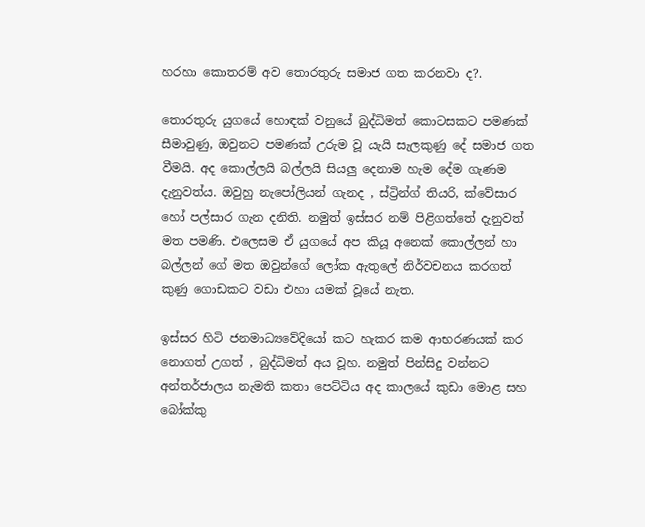හරහා කොතරම් අව තොරතුරු සමාජ ගත කරනවා ද?.

තොරතුරු යුගයේ හොඳක් වනුයේ බුද්ධිමත් කොටසකට පමණක් සීමාවුණු, ඔවුනට පමණක් උරුම වූ යැයි සැලකුණු දේ සමාජ ගත වීමයි. අද කොල්ලයි බල්ලයි සියලු දෙනාම හැම දේම ගැණම දැනුවත්ය. ඔවුහු නැපෝලියන් ගැනද , ස්ට්‍රින්ග් තියරි, ක්වේසාර හෝ පල්සාර ගැන දනිති. නමුත් ඉස්සර නම් පිළිගත්තේ දැනුවත් මත පමණි. එලෙසම ඒ යුගයේ අප කියූ අනෙක් කොල්ලන් හා බල්ලන් ගේ මත ඔවුන්ගේ ලෝක ඇතුලේ නිර්වචනය කරගත් කුණු ගොඩකට වඩා එහා යමක් වූයේ නැත.

ඉස්සර හිටි ජනමාධ්‍යවේදියෝ කට හැකර කම ආභරණයක් කර නොගත් උගත් , බුද්ධිමත් අය වූහ. නමුත් පින්සිදු වන්නට අන්තර්ජාලය නැමති කතා පෙට්ටිය අද කාලයේ කුඩා මොළ සහ බෝක්කු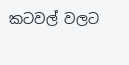කටවල් වලට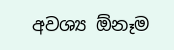අවශ්‍ය ඕනෑම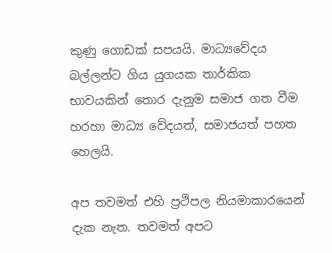කුණු ගොඩක් සපයයි. මාධ්‍යවේදය බල්ලන්ට ගිය යුගයක තාර්කික භාවයකින් තොර දැනුම සමාජ ගත වීම හරහා මාධ්‍ය වේදයත්, සමාජයත් පහත හෙලයි.

අප තවමත් එහි ප්‍රථිපල නියමාකාරයෙන් දැක නැත. තවමත් අපට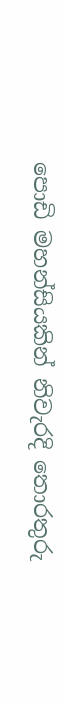පොඩි මහන්සියකින් නිවැරදි තොරතුරු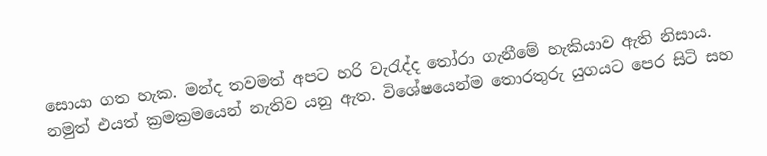සොයා ගත හැක. මන්ද තවමත් අපට හරි වැරැද්ද තෝරා ගැනීමේ හැකියාව ඇති නිසාය. නමුත් එයත් ක්‍රමක්‍රමයෙන් නැතිව යනු ඇත. විශේෂයෙන්ම තොරතුරු යුගයට පෙර සිටි සහ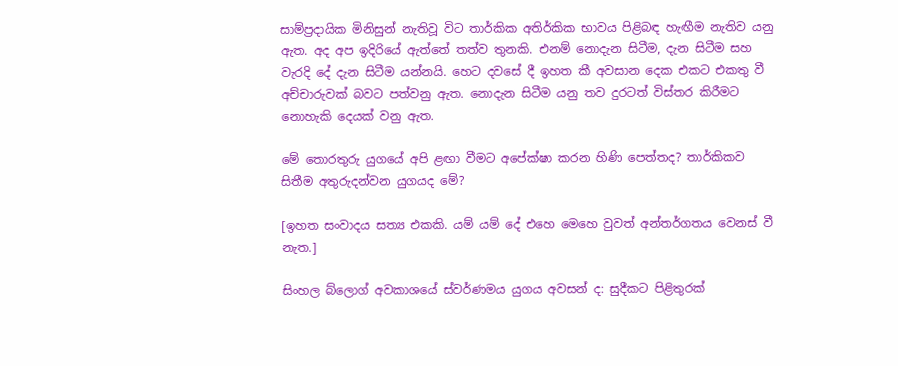සාම්ප්‍රදායික මිනිසුන් නැතිවූ විට තාර්කික අතිර්කික භාවය පිළිබඳ හැඟීම නැතිව යනු ඇත. අද අප ඉදිරියේ ඇත්තේ තත්ව තුනකි. එනම් නොදැන සිටීම, දැන සිටීම සහ වැරදි දේ දැන සිටීම යන්නයි. හෙට දවසේ දී ඉහත කී අවසාන දෙක එකට එකතු වී අච්චාරුවක් බවට පත්වනු ඇත. නොදැන සිටීම යනු තව දුරටත් විස්තර කිරීමට නොහැකි දෙයක් වනු ඇත.

මේ තොරතුරු යුගයේ අපි ළඟා වීමට අපේක්ෂා කරන හිණි පෙත්තද? තාර්කිකව සිතීම අතුරුදන්වන යුගයද මේ?

[ඉහත සංවාදය සත්‍ය එකකි. යම් යම් දේ එහෙ මෙහෙ වුවත් අන්තර්ගතය වෙනස් වී නැත.]

සිංහල බ්ලොග් අවකාශයේ ස්වර්ණමය යුගය අවසන් ද: සුදීකට පිළිතුරක්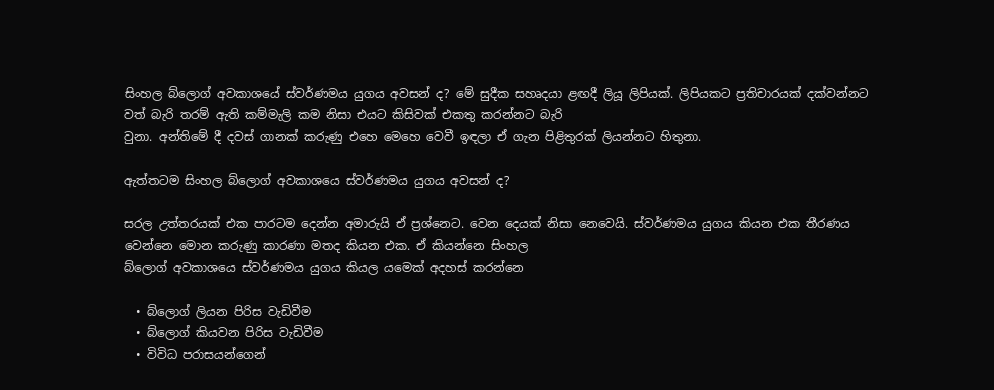සිංහල බ්ලොග් අවකාශයේ ස්වර්ණමය යුගය අවසන් ද? මේ සුදීක සහෘදයා ළඟදී ලියූ ලිපියක්. ලිපියකට ප්‍රතිචාරයක් දක්වන්නට වත් බැරි තරම් ඇති කම්මැලි කම නිසා එයට කිසිවක් එකතු කරන්නට බැරි
වුනා. අන්තිමේ දී දවස් ගානක් කරුණු එහෙ මෙහෙ වෙවී ඉඳලා ඒ ගැන පිළිතුරක් ලියන්නට හිතුනා.

ඇත්තටම සිංහල බ්ලොග් අවකාශයෙ ස්වර්ණමය යුගය අවසන් ද?

සරල උත්තරයක් එක පාරටම දෙන්න අමාරුයි ඒ ප්‍රශ්නෙට. වෙන දෙයක් නිසා නෙවෙයි. ස්වර්ණමය යුගය කියන එක තීරණය වෙන්නෙ මොන කරුණු කාරණා මතද කියන එක. ඒ කියන්නෙ සිංහල
බ්ලොග් අවකාශයෙ ස්වර්ණමය යුගය කියල යමෙක් අදහස් කරන්නෙ

  • බ්ලොග් ලියන පිරිස වැඩිවීම
  • බ්ලොග් කියවන පිරිස වැඩිවීම
  • විවිධ පරාසයන්ගෙන්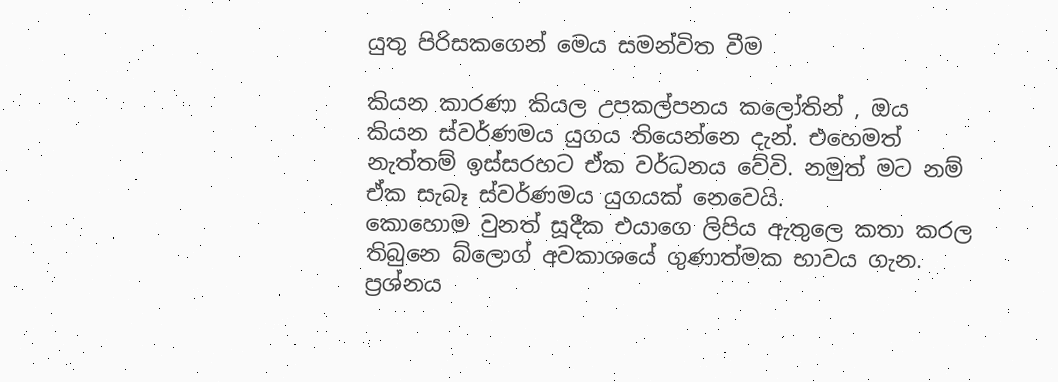යුතු පිරිසකගෙන් මෙය සමන්විත වීම

කියන කාරණා කියල උපකල්පනය කලෝතින් , ඔය කියන ස්වර්ණමය යුගය තියෙන්නෙ දැන්. එහෙමත් නැත්තම් ඉස්සරහට ඒක වර්ධනය වේවි. නමුත් මට නම් ඒක සැබෑ ස්වර්ණමය යුගයක් නෙවෙයි.
කොහොම වුනත් සූදීක එයාගෙ ලිපිය ඇතුලෙ කතා කරල තිබුනෙ බ්ලොග් අවකාශයේ ගුණාත්මක භාවය ගැන. ප්‍රශ්නය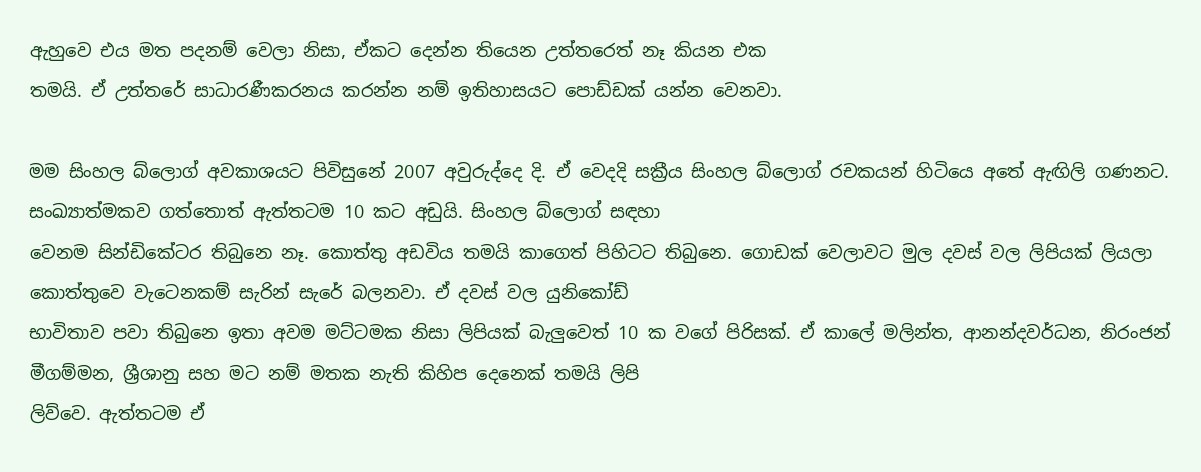ඇහුවෙ එය මත පදනම් වෙලා නිසා, ඒකට දෙන්න තියෙන උත්තරෙත් නෑ කියන එක
තමයි. ඒ උත්තරේ සාධාරණීකරනය කරන්න නම් ඉතිහාසයට පොඩ්ඩක් යන්න වෙනවා.

මම සිංහල බ්ලොග් අවකාශයට පිවිසුනේ 2007 අවුරුද්දෙ දි. ඒ වෙදදි සක්‍රීය සිංහල බ්ලොග් රචකයන් හිටියෙ අතේ ඇඟිලි ගණනට. සංඛ්‍යාත්මකව ගත්තොත් ඇත්තටම 10 කට අඩුයි. සිංහල බ්ලොග් සඳහා
වෙනම සින්ඩිකේටර තිබුනෙ නෑ. කොත්තු අඩවිය තමයි කාගෙත් පිහිටට තිබුනෙ. ගොඩක් වෙලාවට මුල දවස් වල ලිපියක් ලියලා කොත්තුවෙ වැටෙනකම් සැරින් සැරේ බලනවා. ඒ දවස් වල යුනිකෝඩ්
භාවිතාව පවා තිබුනෙ ඉතා අවම මට්ටමක නිසා ලිපියක් බැලුවෙත් 10 ක වගේ පිරිසක්. ඒ කාලේ මලින්ත, ආනන්දවර්ධන, නිරංජන් මීගම්මන, ශ්‍රීශානු සහ මට නම් මතක නැති කිහිප දෙනෙක් තමයි ලිපි
ලිව්වෙ. ඇත්තටම ඒ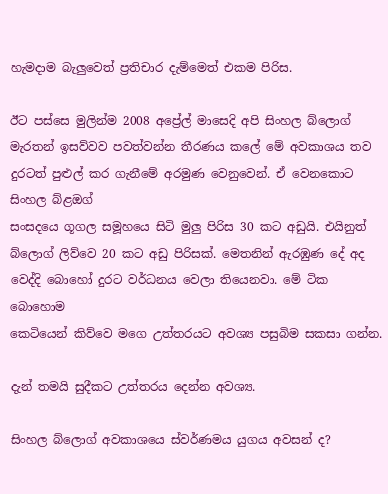හැමදාම බැලුවෙත් ප්‍රතිචාර දැම්මෙත් එකම පිරිස.

ඊට පස්සෙ මුලින්ම 2008 අප්‍රේල් මාසෙදි අපි සිංහල බ්ලොග් මැරතන් ඉසව්වව පවත්වන්න තීරණය කලේ මේ අවකාශය තව දුරටත් පුළුල් කර ගැනීමේ අරමුණ වෙනුවෙන්. ඒ වෙනකොට සිංහල බ්ළඔග්
සංසදයෙ ගූගල සමූහයෙ සිටි මුලු පිරිස 30 කට අඩුයි. එයිනුත් බ්ලොග් ලිව්වෙ 20 කට අඩු පිරිසක්. මෙතනින් ඇරඹුණ දේ අද වෙද්දි බොහෝ දුරට වර්ධනය වෙලා තියෙනවා. මේ ටික බොහොම
කෙටියෙන් කිව්වෙ මගෙ උත්තරයට අවශ්‍ය පසුබිම සකසා ගන්න.

දැන් තමයි සුදීකට උත්තරය දෙන්න අවශ්‍ය.

සිංහල බ්ලොග් අවකාශයෙ ස්වර්ණමය යුගය අවසන් ද?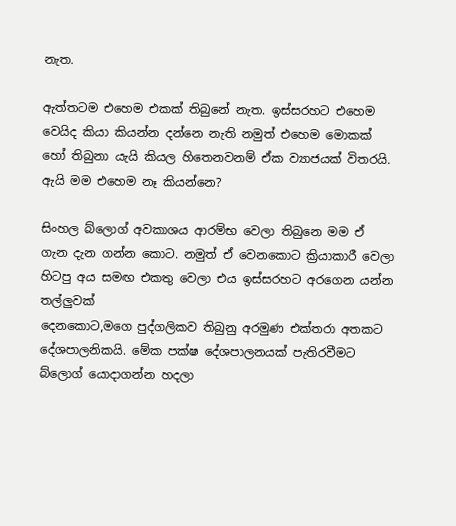නැත.

ඇත්තටම එහෙම එකක් තිබුනේ නැත. ඉස්සරහට එහෙම වෙයිද කියා කියන්න දන්නෙ නැති නමුත් එහෙම මොකක් හෝ තිබුනා යැයි කියල හිතෙනවනම් ඒක ව්‍යාජයක් විතරයි. ඇයි මම එහෙම නෑ කියන්නෙ?

සිංහල බ්ලොග් අවකාශය ආරම්භ වෙලා තිබුනෙ මම ඒ ගැන දැන ගන්න කොට. නමුත් ඒ වෙනකොට ක්‍රියාකාරී වෙලා හිටපු අය සමඟ එකතු වෙලා එය ඉස්සරහට අරගෙන යන්න තල්ලුවක්
දෙනකොට,මගෙ පුද්ගලිකව තිබුනු අරමුණ එක්තරා අතකට දේශපාලනිකයි. මේක පක්ෂ දේශපාලනයක් පැතිරවීමට බ්ලොග් යොදාගන්න හදලා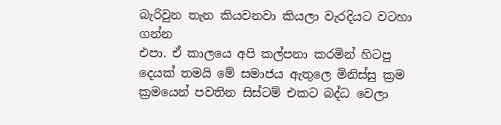බැරිවුන තැන කියවනවා කියලා වැරදියට වටහා ගන්න
එපා. ඒ කාලයෙ අපි කල්පනා කරමින් හිටපු දෙයක් තමයි මේ සමාජය ඇතුලෙ මිනිස්සු ක්‍රම ක්‍රමයෙන් පවතින සිස්ටම් එකට බද්ධ වෙලා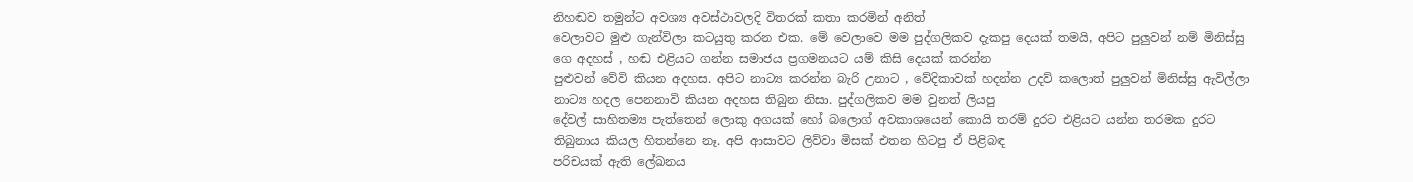නිහඬව තමුන්ට අවශ්‍ය අවස්ථාවලදි විතරක් කතා කරමින් අනිත්
වෙලාවට මුළු ගැන්විලා කටයුතු කරන එක. මේ වෙලාවෙ මම පුද්ගලිකව දැකපු දෙයක් තමයි, අපිට පුලුවන් නම් මිනිස්සු ගෙ අදහස් , හඬ එළියට ගන්න සමාජය ප්‍රගමනයට යම් කිසි දෙයක් කරන්න
පුළුවන් වේවි කියන අදහස. අපිට නාට්‍ය කරන්න බැරි උනාට , වේදිකාවක් හදන්න උදව් කලොත් පුලුවන් මිනිස්සු ඇවිල්ලා නාට්‍ය හදල පෙනනාවි කියන අදහස තිබුන නිසා. පුද්ගලිකව මම වුනත් ලියපු
දේවල් සාහිතම්‍ය පැත්තෙන් ලොකු අගයක් හෝ බලොග් අවකාශයෙන් කොයි තරම් දුරට එළියට යන්න තරමක දුරට තිබුනාය කියල හිතන්නෙ නෑ. අපි ආසාවට ලිව්වා මිසක් එතන හිටපු ඒ පිළිබඳ
පරිචයක් ඇති ලේඛනය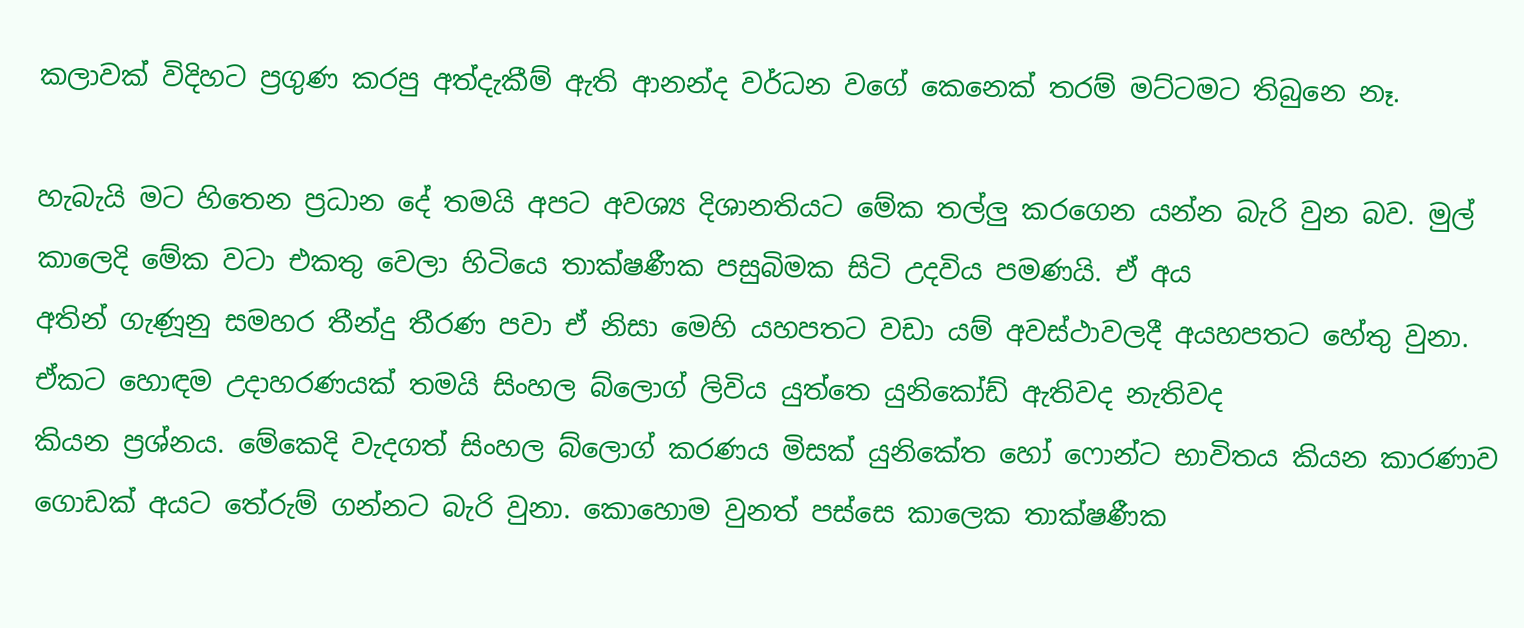කලාවක් විදිහට ප්‍රගුණ කරපු අත්දැකීම් ඇති ආනන්ද වර්ධන වගේ කෙනෙක් තරම් මට්ටමට තිබුනෙ නෑ.

හැබැයි මට හිතෙන ප්‍රධාන දේ තමයි අපට අවශ්‍ය දිශානතියට මේක තල්ලු කරගෙන යන්න බැරි වුන බව. මුල් කාලෙදි මේක වටා එකතු වෙලා හිටියෙ තාක්ෂණීක පසුබිමක සිටි උදවිය පමණයි. ඒ අය
අතින් ගැණූනු සමහර තීන්දු තීරණ පවා ඒ නිසා මෙහි යහපතට වඩා යම් අවස්ථාවලදී අයහපතට හේතු වුනා. ඒකට හොඳම උදාහරණයක් තමයි සිංහල බ්ලොග් ලිවිය යුත්තෙ යුනිකෝඩ් ඇතිවද නැතිවද
කියන ප්‍රශ්නය. මේකෙදි වැදගත් සිංහල බ්ලොග් කරණය මිසක් යුනිකේත හෝ ෆොන්ට භාවිතය කියන කාරණාව ගොඩක් අයට තේරුම් ගන්නට බැරි වුනා. කොහොම වුනත් පස්සෙ කාලෙක තාක්ෂණීක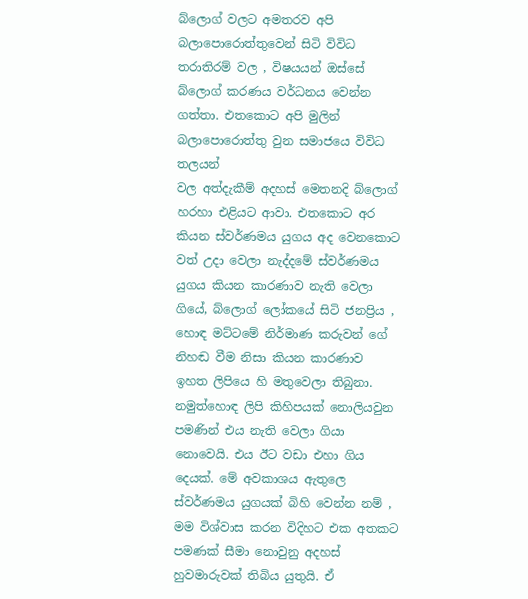බ්ලොග් වලට අමතරව අපි බලාපොරොත්තුවෙන් සිටි විවිධ තරාතිරම් වල , විෂයයන් ඔස්සේ බ්ලොග් කරණය වර්ධනය වෙන්න ගත්තා. එතකොට අපි මුලින් බලාපොරොත්තු වුන සමාජයෙ විවිධ තලයන්
වල අත්දැකීම් අදහස් මෙතනදි බ්ලොග් හරහා එළියට ආවා. එතකොට අර කියන ස්වර්ණමය යුගය අද වෙනකොට වත් උදා වෙලා නැද්දමේ ස්වර්ණමය යුගය කියන කාරණාව නැති වෙලා ගියේ, බ්ලොග් ලෝකයේ සිටි ජනප්‍රිය , හොඳ මට්ටමේ නිර්මාණ කරුවන් ගේ නිහඬ වීම නිසා කියන කාරණාව ඉහත ලිපියෙ හි මතුවෙලා තිබුනා. නමුත්හොඳ ලිපි කිහිපයක් නොලියවුන පමණින් එය නැති වෙලා ගියා නොවෙයි. එය ඊට වඩා එහා ගිය දෙයක්. මේ අවකාශය ඇතුලෙ ස්වර්ණමය යුගයක් බිහි වෙන්න නම් , මම විශ්වාස කරන විදිහට එක අතකට පමණක් සීමා නොවුනු අදහස් හුවමාරුවක් තිබිය යුතුයි. ඒ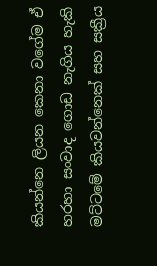කියන්නෙ ලියන කෙනා වගේම ඒ හරහා සංවාද ගොඩ නැගිය හැකි මට්ටමේ කියවන්නෙක් සහ සක්‍රීය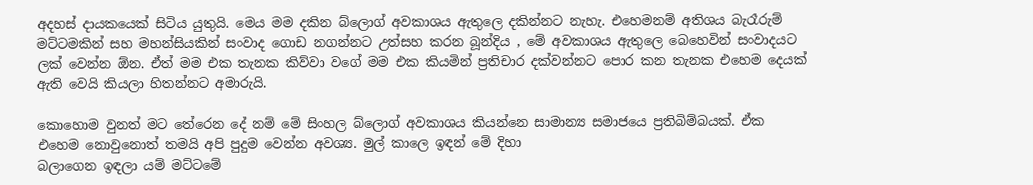අදහස් දායකයෙක් සිටිය යුතුයි. මෙය මම දකින බ්ලොග් අවකාශය ඇතුලෙ දකින්නට නැහැ. එහෙමනම් අතිශය බැරෑරුම් මට්ටමකින් සහ මහන්සියකින් සංවාද ගොඩ නගන්නට උත්සහ කරන බූන්දිය , මේ අවකාශය ඇතුලෙ බෙහෙවින් සංවාදයට ලක් වෙන්න ඕන. ඒත් මම එක තැනක කිව්වා වගේ මම එක කියමින් ප්‍රතිචාර දක්වන්නට පොර කන තැනක එහෙම දෙයක් ඇති වෙයි කියලා හිතන්නට අමාරුයි.

කොහොම වුනත් මට තේරෙන දේ නම් මේ සිංහල බ්ලොග් අවකාශය කියන්නෙ සාමාන්‍ය සමාජයෙ ප්‍රතිබිම්බයක්. ඒක එහෙම නොවුනොත් තමයි අපි පුදුම වෙන්න අවශ්‍ය. මුල් කාලෙ ඉඳන් මේ දිහා
බලාගෙන ඉඳලා යම් මට්ටමේ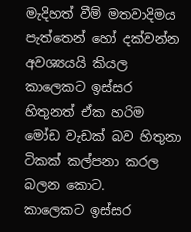මැදිහත් වීම් මතවාදිමය පැත්තෙන් හෝ දක්වන්න අවශ්‍යයයි කියල කාලෙකට ඉස්සර හිතුනත් ඒක හරිම මෝඩ වැඩක් බව හිතුනා ටිකක් කල්පනා කරල බලන කොට.
කාලෙකට ඉස්සර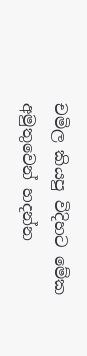චමිල කියපු විදිහට මේක අමුතුවෙන් හදන්න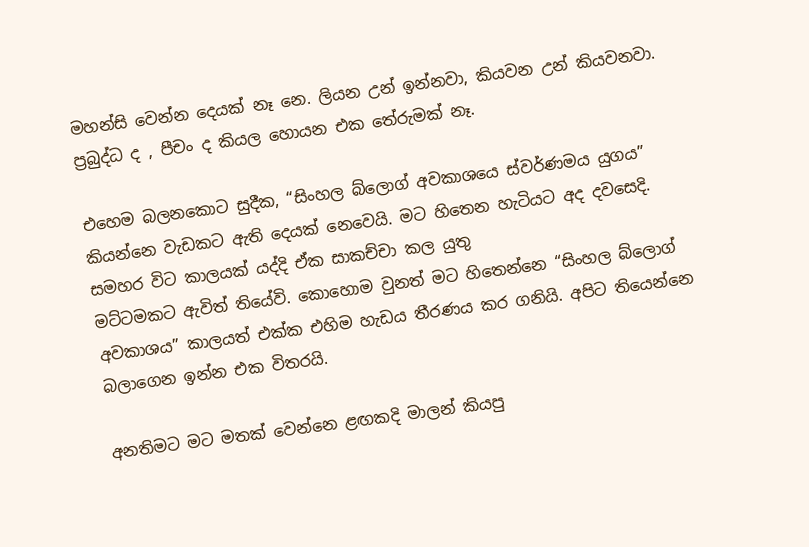මහන්සි වෙන්න දෙයක් නෑ නෙ. ලියන උන් ඉන්නවා, කියවන උන් කියවනවා. ප්‍රබුද්ධ ද , පීචං ද කියල හොයන එක තේරුමක් නෑ.

එහෙම බලනකොට සුදීක, “සිංහල බ්ලොග් අවකාශයෙ ස්වර්ණමය යුගය” කියන්නෙ වැඩකට ඇති දෙයක් නෙවෙයි. මට හිතෙන හැටියට අද දවසෙදි. සමහර විට කාලයක් යද්දි ඒක සාකච්චා කල යුතු
මට්ටමකට ඇවිත් තියේවි. කොහොම වුනත් මට හිතෙන්නෙ “සිංහල බ්ලොග් අවකාශය” කාලයත් එක්ක එහිම හැඩය තීරණය කර ගනියි. අපිට තියෙන්නෙ බලාගෙන ඉන්න එක විතරයි.

අනතිමට මට මතක් වෙන්නෙ ළඟකදි මාලන් කියපු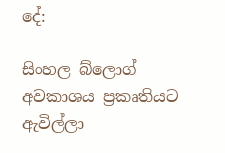දේ:

සිංහල බ්ලොග් අවකාශය ප්‍රකෘතියට ඇවිල්ලා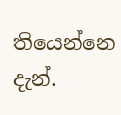තියෙන්නෙ දැන්.